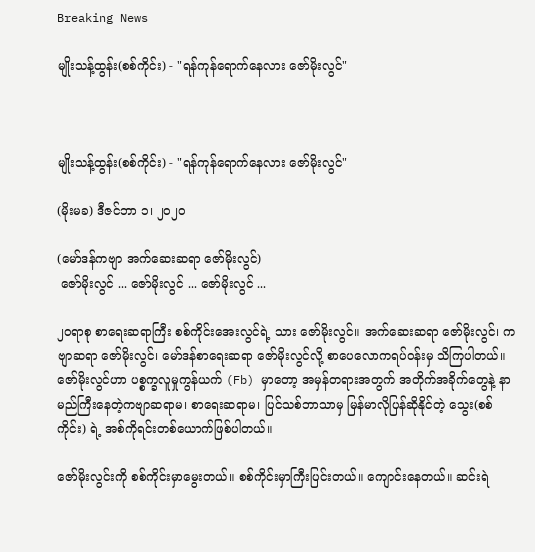Breaking News

မျိုးသန့်ထွန်း(စစ်ကိုင်း) - "ရန်ကုန်ရောက်နေလား ဇော်မိုးလွင်"



မျိုးသန့်ထွန်း(စစ်ကိုင်း) - "ရန်ကုန်ရောက်နေလား ဇော်မိုးလွင်"

(မိုးမခ) ဒီဇင်ဘာ ၁၊ ၂၀၂၀

(မော်ဒန်ကဗျာ အက်ဆေးဆရာ ဇော်မိုးလွင်)
 ဇော်မိုးလွင် ... ဇော်မိုးလွင် ... ဇော်မိုးလွင် ...

၂၀ရာစု စာရေးဆရာကြီး စစ်ကိုင်းအေးလွင်ရဲ့ သား ဇော်မိုးလွင်။ အက်ဆေးဆရာ ဇော်မိုးလွင်၊ ကဗျာဆရာ ဇော်မိုးလွင်၊ မော်ဒန်စာရေးဆရာ ဇော်မိုးလွင်လို့ စာပေလောကရပ်ဝန်းမှ သိကြပါတယ်။ ဇော်မိုးလွင်ဟာ ပစ္စက္ခလူမှုကွန်ယက် (Fb) မှာတော့ အမှန်တရားအတွက် အတိုက်အခိုက်တွေနဲ့ နာမည်ကြီးနေတဲ့ကဗျာဆရာမ၊ စာရေးဆရာမ၊ ပြင်သစ်ဘာသာမှ မြန်မာလိုပြန်ဆိုနိုင်တဲ့ သွေး(စစ်ကိုင်း) ရဲ့ အစ်ကိုရင်းတစ်ယောက်ဖြစ်ပါတယ်။

ဇော်မိုးလွင်းကို စစ်ကိုင်းမှာမွေးတယ်။ စစ်ကိုင်းမှာကြီးပြင်းတယ်။ ကျောင်းနေတယ်။ ဆင်းရဲ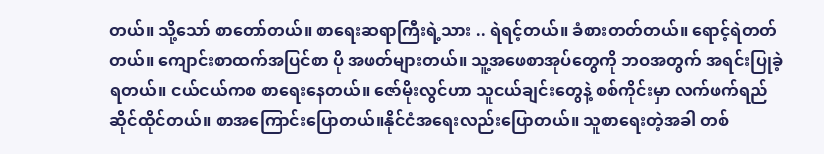တယ်။ သို့သော် စာတော်တယ်။ စာရေးဆရာကြီးရဲ့သား .. ရဲရင့်တယ်။ ခံစားတတ်တယ်။ ရောင့်ရဲတတ်တယ်။ ကျောင်းစာထက်အပြင်စာ ပို အဖတ်များတယ်။ သူ့အဖေစာအုပ်တွေကို ဘဝအတွက် အရင်းပြုခဲ့ရတယ်။ ငယ်ငယ်ကစ စာရေးနေတယ်။ ဇော်မိုးလွင်ဟာ သူငယ်ချင်းတွေနဲ့ စစ်ကိုင်းမှာ လက်ဖက်ရည်ဆိုင်ထိုင်တယ်။ စာအကြောင်းပြောတယ်။နိုင်ငံအရေးလည်းပြောတယ်။ သူစာရေးတဲ့အခါ တစ်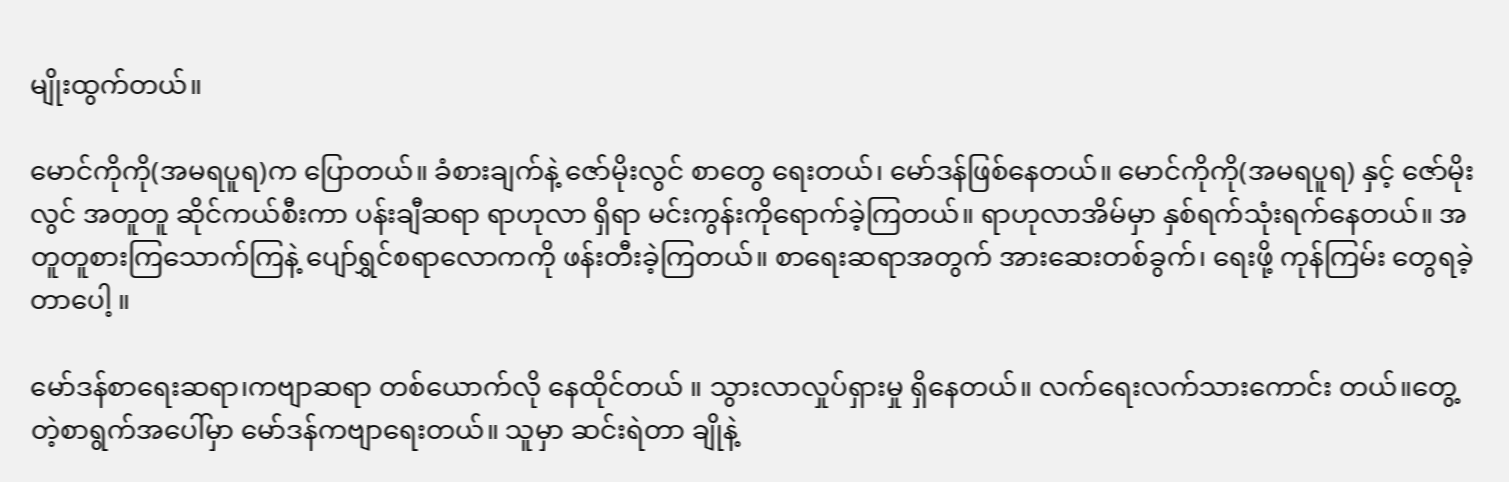မျိုးထွက်တယ်။

မောင်ကိုကို(အမရပူရ)က ပြောတယ်။ ခံစားချက်နဲ့ ဇော်မိုးလွင် စာတွေ ရေးတယ်၊ မော်ဒန်ဖြစ်နေတယ်။ မောင်ကိုကို(အမရပူရ) နှင့် ဇော်မိုးလွင် အတူတူ ဆိုင်ကယ်စီးကာ ပန်းချီဆရာ ရာဟုလာ ရှိရာ မင်းကွန်းကိုရောက်ခဲ့ကြတယ်။ ရာဟုလာအိမ်မှာ နှစ်ရက်သုံးရက်နေတယ်။ အတူတူစားကြသောက်ကြနဲ့ ပျော်ရွှင်စရာလောကကို ဖန်းတီးခဲ့ကြတယ်။ စာရေးဆရာအတွက် အားဆေးတစ်ခွက်၊ ရေးဖို့ ကုန်ကြမ်း တွေရခဲ့ တာပေါ့ ။

မော်ဒန်စာရေးဆရာ၊ကဗျာဆရာ တစ်ယောက်လို နေထိုင်တယ် ။ သွားလာလှုပ်ရှားမှု ရှိနေတယ်။ လက်ရေးလက်သားကောင်း တယ်။တွေ့တဲ့စာရွက်အပေါ်မှာ မော်ဒန်ကဗျာရေးတယ်။ သူမှာ ဆင်းရဲတာ ချိုနဲ့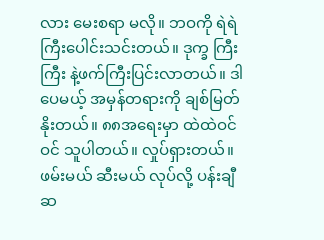လား မေးစရာ မလို။ ဘဝကို ရဲရဲကြီးပေါင်းသင်းတယ်။ ဒုက္ခ ကြီးကြီး နဲ့ဖက်ကြီးပြင်းလာတယ်။ ဒါပေမယ့် အမှန်တရားကို ချစ်မြတ်နိုးတယ်။ ၈၈အရေးမှာ ထဲထဲဝင်ဝင် သူပါတယ်။ လှုပ်ရှားတယ်။ ဖမ်းမယ် ဆီးမယ် လုပ်လို့ ပန်းချီဆ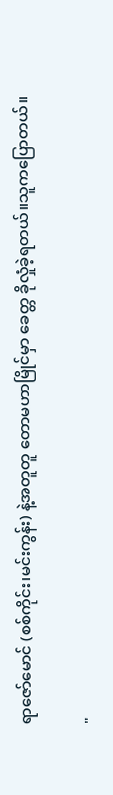ရာဇော်မောင် (စစ်ကိုင်း၊မင်းကွန်း) နဲ့အတူတူ တောမဟာမြိုင်မှာ ခေတ္တ ခိုလှုံခဲ့ရတယ်။သူကပြောတယ်။

"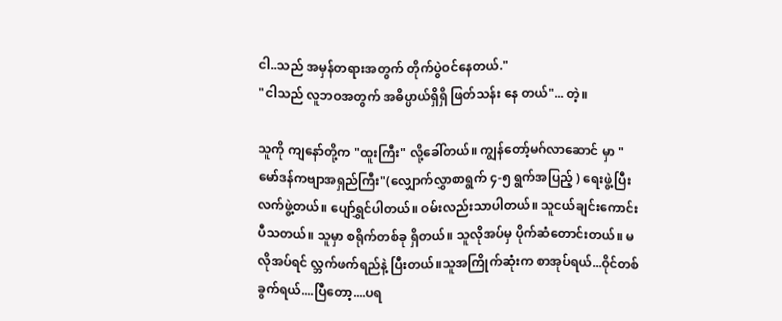ငါ..သည် အမှန်တရားအတွက် တိုက်ပွဲဝင်နေတယ်."
"ငါသည် လူဘဝအတွက် အဓိပ္ပာယ်ရှိရှိ ဖြတ်သန်း နေ တယ်"... တဲ့။

သူကို ကျနော်တို့က "ထူးကြီး" လို့ခေါ်တယ်။ ကျွန်တော့်မဂ်လာဆောင် မှာ "မော်ဒန်ကဗျာအရှည်ကြီး"(လျှောက်လွှာစာရွက် ၄-၅ ရွက်အပြည့် ) ရေးဖွဲ့ပြီး လက်ဖွဲ့တယ်။ ပျော်ရွှင်ပါတယ်။ ဝမ်းလည်းသာပါတယ်။ သူငယ်ချင်းကောင်းပီသတယ်။ သူမှာ စရိုက်တစ်ခု ရှိတယ်။ သူလိုအပ်မှ ပိုက်ဆံတောင်းတယ်။ မလိုအပ်ရင် လ္ဘက်ဖက်ရည်နဲ့ ပြီးတယ်။သူအကြိုက်ဆုံးက စာအုပ်ရယ်...ဝိုင်တစ်ခွက်ရယ်....ပြီတော့....ပရ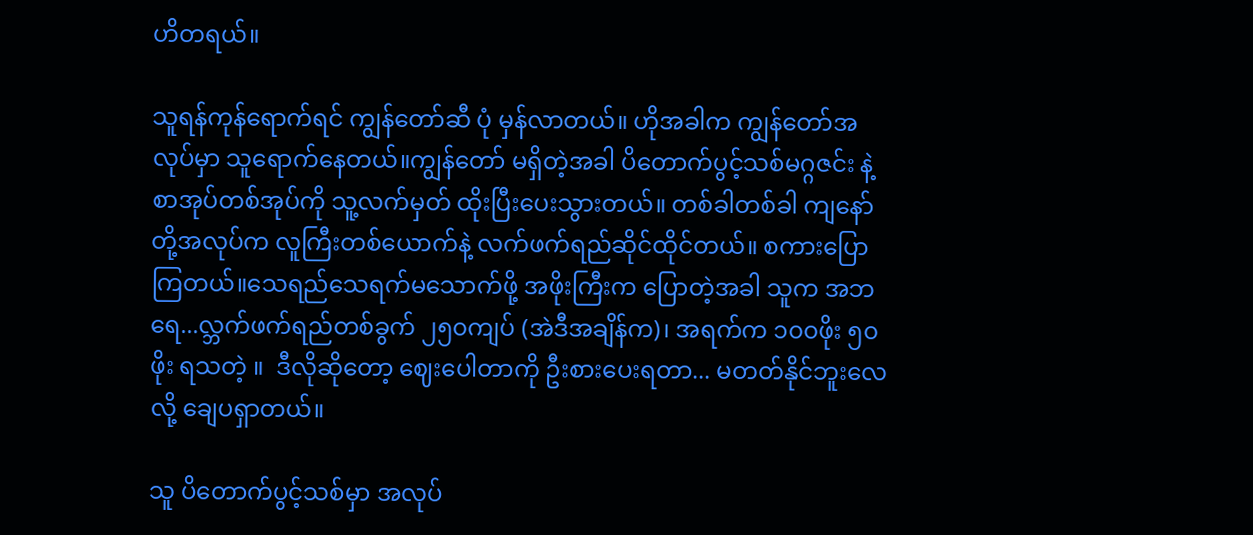ဟိတရယ်။

သူရန်ကုန်ရောက်ရင် ကျွန်တော်ဆီ ပုံ မှန်လာတယ်။ ဟိုအခါက ကျွန်တော်အလုပ်မှာ သူရောက်နေတယ်။ကျွန်တော် မရှိတဲ့အခါ ပိတောက်ပွင့်သစ်မဂ္ဂဇင်း နဲ့ စာအုပ်တစ်အုပ်ကို သူ့လက်မှတ် ထိုးပြီးပေးသွားတယ်။ တစ်ခါတစ်ခါ ကျနော်တို့အလုပ်က လူကြီးတစ်ယောက်နဲ့ လက်ဖက်ရည်ဆိုင်ထိုင်တယ်။ စကားပြောကြတယ်။သေရည်သေရက်မသောက်ဖို့ အဖိုးကြီးက ပြောတဲ့အခါ သူက အဘ ရေ...လ္ဘက်ဖက်ရည်တစ်ခွက် ၂၅၀ကျပ် (အဲဒီအချိန်က)၊ အရက်က ၁၀၀ဖိုး ၅၀ဖိုး ရသတဲ့ ။  ဒီလိုဆိုတော့ ဈေးပေါတာကို ဦးစားပေးရတာ... မတတ်နိုင်ဘူးလေလို့ ချေပရှာတယ်။

သူ ပိတောက်ပွင့်သစ်မှာ အလုပ်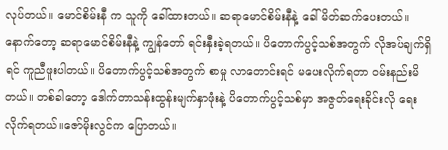လုပ်တယ်။ မောင်စိမ်းနီ က သူကို ခေါ်ထားတယ်။ ဆရာမောင်စိမ်းနီနဲ့ ခေါ်မိတ်ဆက်ပေးတယ်။ နောက်တော့ ဆရာမောင်စိမ်းနီနဲ့ ကျွန်တော် ရင်းနှီးခဲ့ရတယ်။ ပိတောက်ပွင့်သစ်အတွက် လိုအပ်ချက်ရှိရင် ကူညီဖူးပါတယ်။ ပိတောက်ပွင့်သစ်အတွက် စာမှု လာတောင်းရင် မပေးလိုက်ရတာ ဝမ်းနည်းမိတယ်။ တစ်ခါတော့ ဒေါက်တာသန်းထွန်းမျက်နှာဖုံးနဲ့ ပိတောက်ပွင့်သစ်မှာ အဇွတ်ရေးခိုင်းလို ရေးလိုက်ရတယ်။ဇော်မိုးလွင်က ပြောတယ်။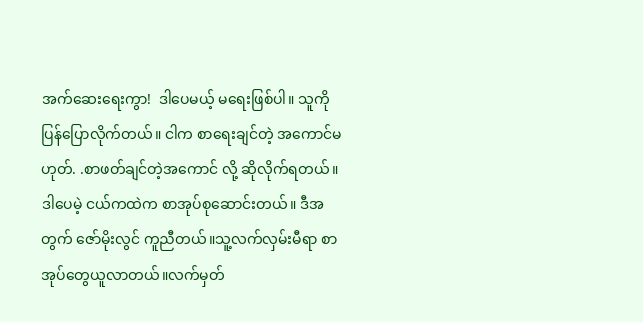အက်ဆေးရေးကွာ!  ဒါပေမယ့် မရေးဖြစ်ပါ။ သူကို ပြန်ပြောလိုက်တယ်။ ငါက စာရေးချင်တဲ့ အကောင်မဟုတ်. .စာဖတ်ချင်တဲ့အကောင် လို့ ဆိုလိုက်ရတယ်။ ဒါပေမဲ့ ငယ်ကထဲက စာအုပ်စုဆောင်းတယ်။ ဒီအတွက် ဇော်မိုးလွင် ကူညီတယ်။သူ့လက်လှမ်းမီရာ စာအုပ်တွေယူလာတယ်။လက်မှတ်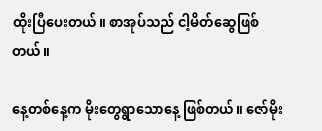ထိုးပြီပေးတယ်။ စာအုပ်သည် ငါ့မိတ်ဆွေဖြစ်တယ်။

နေ့တစ်နေ့က မိုးတွေရွာသောနေ့ ဖြစ်တယ်။ ဇော်မိုး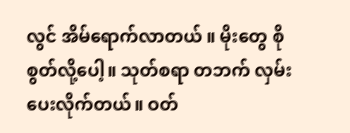လွင် အိမ်ရောက်လာတယ် ။ မိုးတွေ စိုစွတ်လို့ပေါ့။ သုတ်စရာ တဘက် လှမ်းပေးလိုက်တယ်။ ဝတ်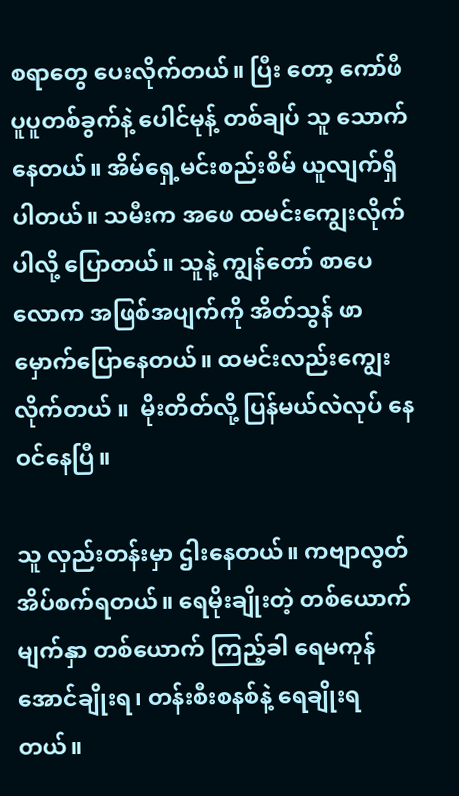စရာတွေ ပေးလိုက်တယ်။ ပြီး တော့ ကော်ဖီပူပူတစ်ခွက်နဲ့ ပေါင်မုန့် တစ်ချပ် သူ သောက်နေတယ်။ အိမ်ရှေ့မင်းစည်းစိမ် ယူလျက်ရှိပါတယ်။ သမီးက အဖေ ထမင်းကျွေးလိုက်ပါလို့ ပြောတယ်။ သူနဲ့ ကျွန်တော် စာပေလောက အဖြစ်အပျက်ကို အိတ်သွန် ဖာမှောက်ပြောနေတယ်။ ထမင်းလည်းကျွေးလိုက်တယ် ။  မိုးတိတ်လို့ ပြန်မယ်လဲလုပ် နေဝင်နေပြီ။

သူ လှည်းတန်းမှာ ဌါးနေတယ်။ ကဗျာလွတ် အိပ်စက်ရတယ်။ ရေမိုးချိုးတဲ့ တစ်ယောက်မျက်နှာ တစ်ယောက် ကြည့်ခါ ရေမကုန်အောင်ချိုးရ၊ တန်းစီးစနစ်နဲ့ ရေချိုးရတယ်။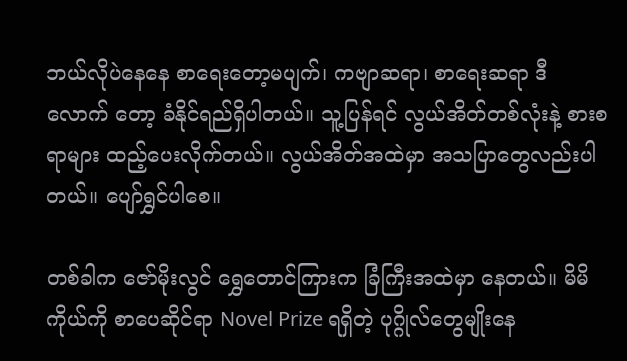ဘယ်လိုပဲနေနေ စာရေးတော့မပျက်၊ ကဗျာဆရာ၊ စာရေးဆရာ ဒီ  လောက် တော့ ခံနိုင်ရည်ရှိပါတယ်။ သူ့ပြန်ရင် လွယ်အိတ်တစ်လုံးနဲ့ စားစရာများ ထည့်ပေးလိုက်တယ်။ လွယ်အိတ်အထဲမှာ အသပြာတွေလည်းပါတယ်။ ပျော်ရွှင်ပါစေ။

တစ်ခါက ဇော်မိုးလွင် ရွှေတောင်ကြားက ခြံကြီးအထဲမှာ နေတယ်။ မိမိကိုယ်ကို စာပေဆိုင်ရာ Novel Prize ရရှိတဲ့ ပုဂ္ဂိုလ်တွေမျိုးနေ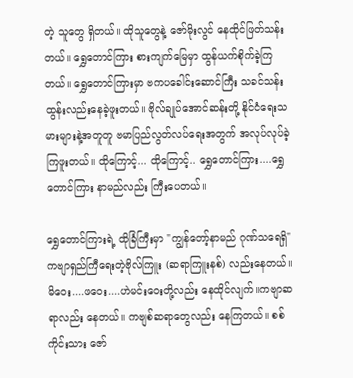တဲ့ သူတွေ ရှိတယ်။ ထိုသူတွေနဲ့ ဇော်မိုးလွင် နေထိုင်ဖြတ်သန်းတယ်။ ရွှေတောင်ကြား စားကျက်မြေမှာ ထွန်ယက်စိုက်ခဲ့ကြတယ်။ ရွှေတောင်ကြားမှာ ဗကပခေါင်းဆောင်ကြီး သခင်သန်းထွန်းလည်းနေခဲ့ဖူးတယ်။ ဗိုလ်ချုပ်အောင်ဆန်းတို့ နိုင်ငံရေးသမားများနဲ့အတူတူ ဗမာပြည်လွတ်လပ်ရေးအတွက် အလုပ်လုပ်ခဲ့ကြဖူးတယ်။ ထိုကြောင့်... ထိုကြောင့်.. ရွှေတောင်ကြား....ရွှေတောင်ကြား နာမည်လည်း ကြီးပေတယ်။

ရွှေတောင်ကြားရဲ့ ထိုခြံကြီးမှာ "ကျွန်တော့်နာမည် ဂုဏ်သရေရှိ" ကဗျာရှည်ကြီရေးတဲ့ဗိုလ်ကြူး (ဆရာကြူးနစ်) လည်းနေတယ်။ မိဝေး....ဖဝေး....ဟဲမင်းဝေးတို့လည်း နေထိုင်လျက်။ကဗျာဆရာလည်း နေတယ်။ ကဗျစ်ဆရာတွေလည်း နေကြတယ်။ စစ်ကိုင်းသား ဇော်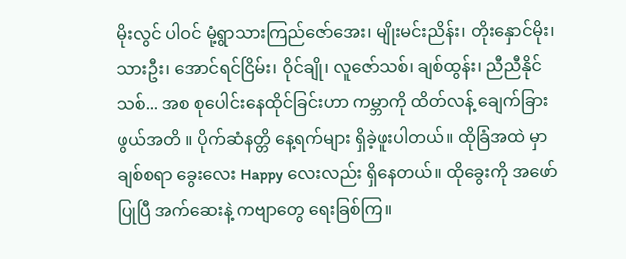မိုးလွင် ပါဝင် မုံ့ရွာသားကြည်ဇော်အေး၊ မျိုးမင်းညိန်း၊ တိုးနှောင်မိုး၊သားဦး၊ အောင်ရင်ငြိမ်း၊ ဝိုင်ချို၊ လူဇော်သစ်၊ ချစ်ထွန်း၊ ညီညီနိုင်သစ်... အစ စုပေါင်းနေထိုင်ခြင်းဟာ ကမ္ဘာကို ထိတ်လန့် ချေက်ခြားဖွယ်အတိ ။ ပိုက်ဆံနတ္တိ နေ့ရက်များ ရှိခဲ့ဖူးပါတယ်။ ထိုခြံအထဲ မှာ ချစ်စရာ ခွေးလေး Happy လေးလည်း ရှိနေတယ်။ ထိုခွေးကို အဖော်ပြုပြီ အက်ဆေးနဲ့ ကဗျာတွေ ရေးခြစ်ကြ။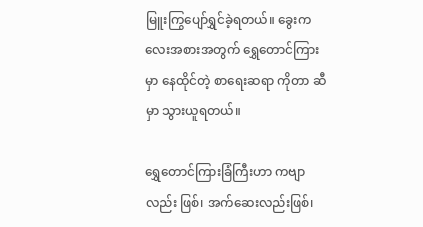မြူးကြွပျော်ရွှင်ခဲ့ရတယ်။ ခွေးကလေးအစားအတွက် ရွှေတောင်ကြားမှာ နေထိုင်တဲ့ စာရေးဆရာ ကိုတာ ဆီမှာ သွားယူရတယ်။

ရွှေတောင်ကြားခြံကြီးဟာ ကဗျာလည်း ဖြစ်၊ အက်ဆေးလည်းဖြစ်၊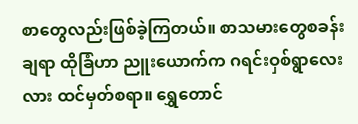စာတွေလည်းဖြစ်ခဲ့ကြတယ်။ စာသမားတွေစခန်းချရာ ထိုခြံဟာ ညူးယောက်က ဂရင်းဝှစ်ရွာလေးလား ထင်မှတ်စရာ။ ရွှေတောင်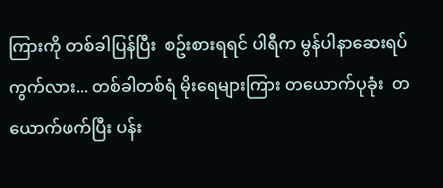ကြားကို တစ်ခါပြန်ပြီး  စဥ်းစားရရင် ပါရီက မွန်ပါနာဆေးရပ်ကွက်လား... တစ်ခါတစ်ရံ မိုးရေများကြား တယောက်ပုခုံး  တယောက်ဖက်ပြီး ပန်း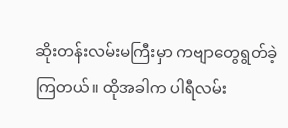ဆိုးတန်းလမ်းမကြီးမှာ ကဗျာတွေရွတ်ခဲ့ကြတယ်။ ထိုအခါက ပါရီလမ်း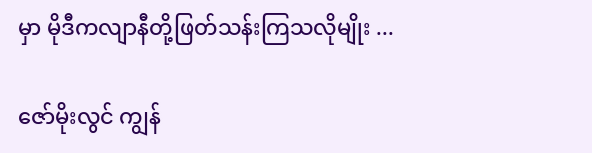မှာ မိုဒီကလျာနီတို့ဖြတ်သန်းကြသလိုမျိုး ...

ဇော်မိုးလွင် ကျွန်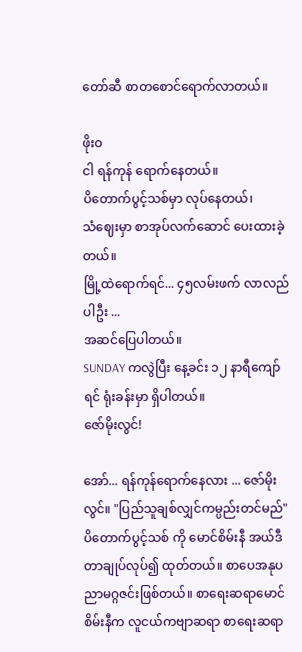တော်ဆီ စာတစောင်ရောက်လာတယ်။

ဖိုးဝ
ငါ ရန်ကုန် ရောက်နေတယ်။
ပိတောက်ပွင့်သစ်မှာ လုပ်နေတယ်၊
သံဈေးမှာ စာအုပ်လက်ဆောင် ပေးထားခဲ့တယ်။
မြို့ထဲရောက်ရင်... ၄၅လမ်းဖက် လာလည်ပါဦး ...
အဆင်ပြေပါတယ်။
SUNDAY ကလွဲပြီး နေ့ခင်း ၁၂ နာရီကျော်ရင် ရုံးခန်းမှာ ရှိပါတယ်။
ဇော်မိုးလွင်!

အော်... ရန်ကုန်ရောက်နေလား ... ဇော်မိုးလွင်။ "ပြည်သူချစ်လျှင်ကမ္ပည်းတင်မည်" ပိတောက်ပွင့်သစ် ကို မောင်စိမ်းနီ အယ်ဒီတာချုပ်လုပ်၍ ထုတ်တယ်။ စာပေအနုပညာမဂ္ဂဇင်းဖြစ်တယ်။ စာရေးဆရာမောင်စိမ်းနီက လူငယ်ကဗျာဆရာ စာရေးဆရာ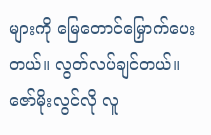များကို မြေတောင်မြှောက်ပေးတယ်။ လွတ်လပ်ချင်တယ်။ ဇော်မိုးလွင်လို လူ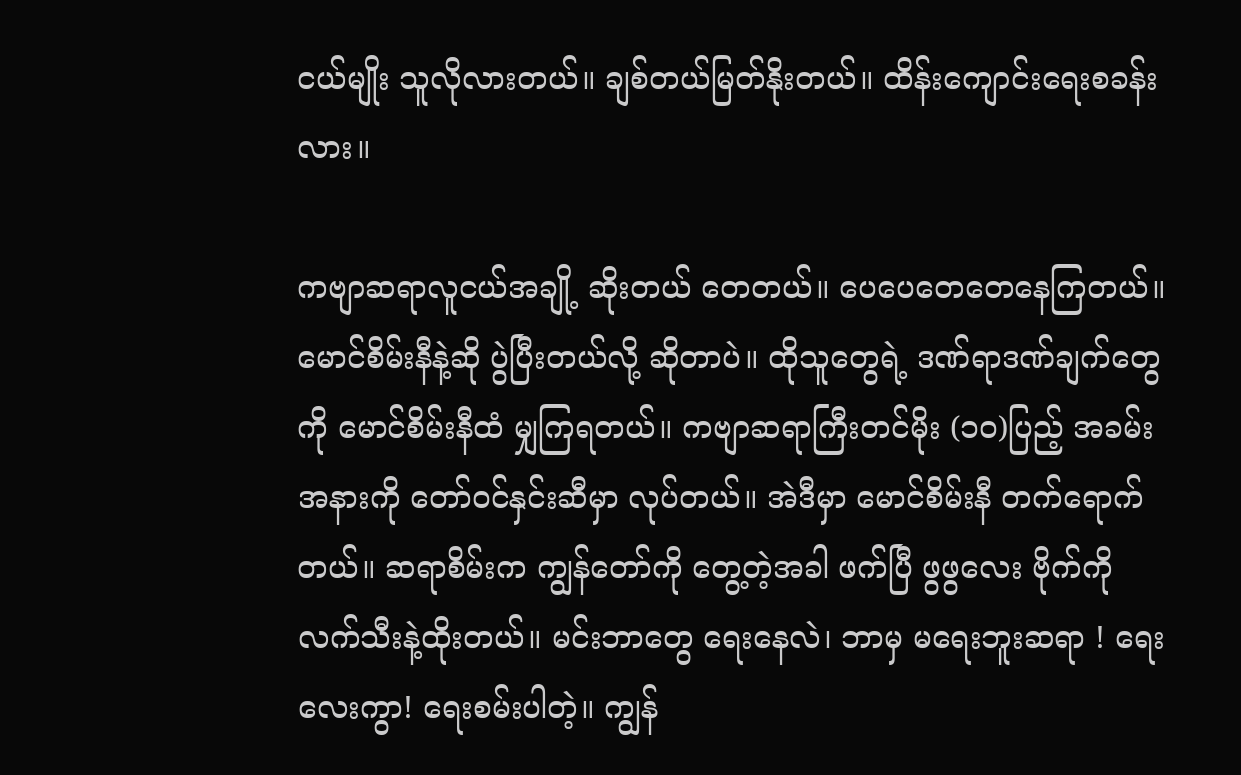ငယ်မျိုး သူလိုလားတယ်။ ချစ်တယ်မြတ်နိုးတယ်။ ထိန်းကျောင်းရေးစခန်းလား။

ကဗျာဆရာလူငယ်အချို့ ဆိုးတယ် တေတယ်။ ပေပေတေတေနေကြတယ်။ မောင်စိမ်းနီနဲ့ဆို ပွဲပြီးတယ်လို့ ဆိုတာပဲ။ ထိုသူတွေရဲ့ ဒဏ်ရာဒဏ်ချက်တွေကို မောင်စိမ်းနီထံ မျှကြရတယ်။ ကဗျာဆရာကြီးတင်မိုး (၁၀)ပြည့် အခမ်းအနားကို တော်ဝင်နှင်းဆီမှာ လုပ်တယ်။ အဲဒီမှာ မောင်စိမ်းနီ တက်ရောက်တယ်။ ဆရာစိမ်းက ကျွန်တော်ကို တွေ့တဲ့အခါ ဖက်ပြီ ဖွဖွလေး ဗိုက်ကို လက်သီးနဲ့ထိုးတယ်။ မင်းဘာတွေ ရေးနေလဲ၊ ဘာမှ မရေးဘူးဆရာ ! ရေးလေးကွာ! ရေးစမ်းပါတဲ့။ ကျွန်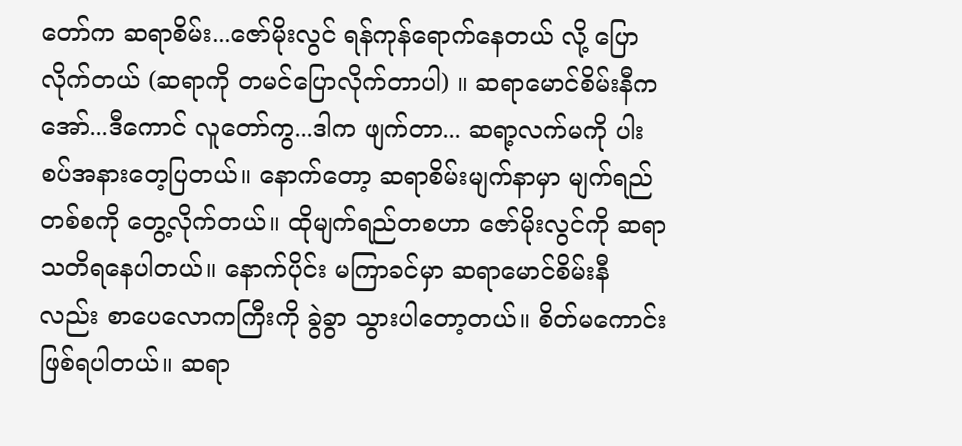တော်က ဆရာစိမ်း...ဇော်မိုးလွင် ရန်ကုန်ရောက်နေတယ် လို့ ပြောလိုက်တယ် (ဆရာကို တမင်ပြောလိုက်တာပါ) ။ ဆရာမောင်စိမ်းနီက အော်...ဒီကောင် လူတော်ကွ...ဒါက ဖျက်တာ... ဆရာ့လက်မကို ပါးစပ်အနားတေ့ပြတယ်။ နောက်တော့ ဆရာစိမ်းမျက်နာမှာ မျက်ရည်တစ်စကို တွေ့လိုက်တယ်။ ထိုမျက်ရည်တစဟာ ဇော်မိုးလွင်ကို ဆရာသတိရနေပါတယ်။ နောက်ပိုင်း မကြာခင်မှာ ဆရာမောင်စိမ်းနီ လည်း စာပေလောကကြီးကို ခွဲခွာ သွားပါတော့တယ်။ စိတ်မကောင်းဖြစ်ရပါတယ်။ ဆရာ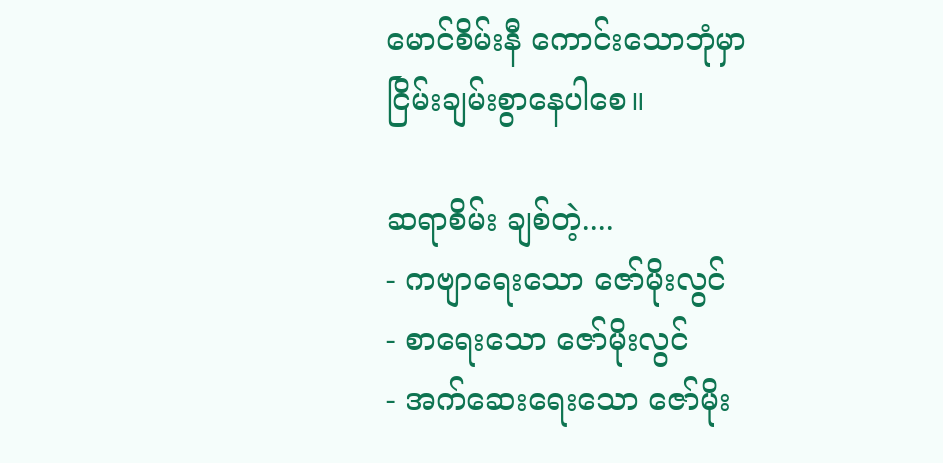မောင်စိမ်းနီ ကောင်းသောဘုံမှာ ငြိမ်းချမ်းစွာနေပါစေ။

ဆရာစိမ်း ချစ်တဲ့....
- ကဗျာရေးသော ဇော်မိုးလွင်
- စာရေးသော ဇော်မိုးလွင်
- အက်ဆေးရေးသော ဇော်မိုး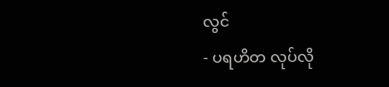လွင်
- ပရဟိတ လုပ်လို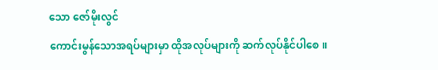သော ဇော်မိုးလွင်
ကောင်းမွန်သောအရပ်များမှာ ထိုအလုပ်များကို ဆက်လုပ်နိုင်ပါစေ။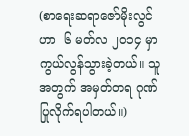(စာရေးဆရာဇော်မိုးလွင်ဟာ  ၆ မတ်လ ၂၀၁၄ မှာ ကွယ်လွန်သွားခဲ့တယ်။ သူအတွက် အမှတ်တရ ဂုဏ်ပြုလိုက်ရပါတယ်။)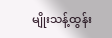မျိုးသန့်ထွန်း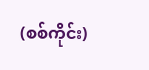(စစ်ကိုင်း)